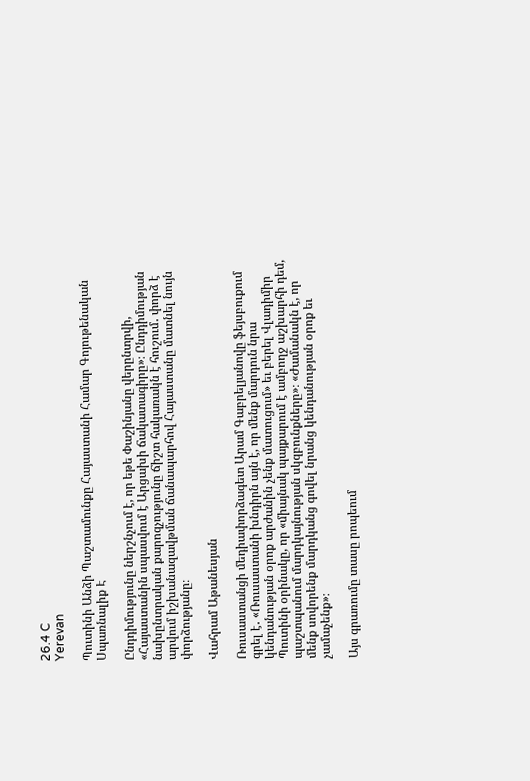26.4 C
Yerevan

Պուտինի Անձի Պաշտամունքը Հայաստանի Համար Գոյութենական Սպառնալիք Է

Ընդդիմությունը ներշնչում է, որ եթե Փաշինյանը վերընտրվի, «Հայաստանին սպասվում է Արցախի ճակատագիրը»։ Ընդդիմության նախընտրական քարոզչությունը ճիշտ հակառակն է հուշում․ փորձ է արվում իշխանազավթման ճանապարհով Հայաստանը մատնել նույն փորձությանը։

Վահրամ Աթանեսյան

Ռուսաստանցի մեդիափորձագետ Արամ Գաբրելյանովը ֆեյսբուքում գրել է․ «Ռուսաստանի խնդիրն այն է, որ մենք մարդուն նրա կենդանության օրոք արժանին չենք մատուցում» եւ բերել Վլադիմիր Պուտինի օրինակը, որ «միայնակ պայքարում է ամբողջ աշխարհի դեմ, պաշտպանում մարդկայնության սկզբունքները»։ «Ժամանակն է, որ մենք սովորենք մարդկանց գովել նրանց կենդանության օրոք եւ չամաչենք»։

Այս գրառումը տասը րոպեում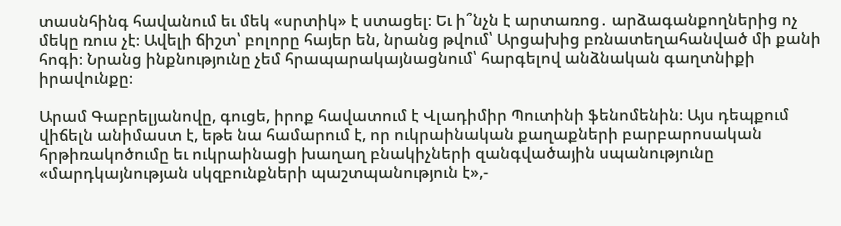տասնհինգ հավանում եւ մեկ «սրտիկ» է ստացել։ Եւ ի՞նչն է արտառոց․ արձագանքողներից ոչ մեկը ռուս չէ։ Ավելի ճիշտ՝ բոլորը հայեր են, նրանց թվում՝ Արցախից բռնատեղահանված մի քանի հոգի։ Նրանց ինքնությունը չեմ հրապարակայնացնում՝ հարգելով անձնական գաղտնիքի իրավունքը։

Արամ Գաբրելյանովը, գուցե, իրոք հավատում է Վլադիմիր Պուտինի ֆենոմենին։ Այս դեպքում վիճելն անիմաստ է, եթե նա համարում է, որ ուկրաինական քաղաքների բարբարոսական հրթիռակոծումը եւ ուկրաինացի խաղաղ բնակիչների զանգվածային սպանությունը «մարդկայնության սկզբունքների պաշտպանություն է»,-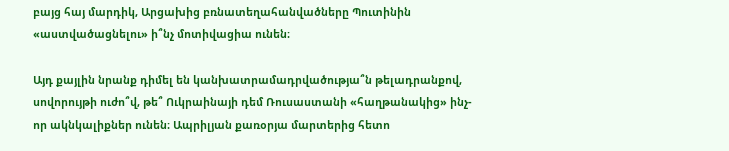բայց հայ մարդիկ, Արցախից բռնատեղահանվածները Պուտինին «աստվածացնելու» ի՞նչ մոտիվացիա ունեն։

Այդ քայլին նրանք դիմել են կանխատրամադրվածությա՞ն թելադրանքով, սովորույթի ուժո՞վ, թե՞ Ուկրաինայի դեմ Ռուսաստանի «հաղթանակից» ինչ-որ ակնկալիքներ ունեն։ Ապրիլյան քառօրյա մարտերից հետո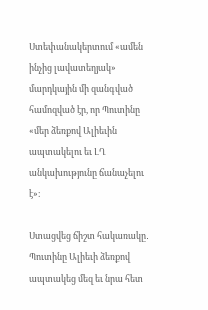Ստեփանակերտում «ամեն ինչից լավատեղյակ» մարդկային մի զանգված համոզված էր, որ Պուտինը «մեր ձեռքով Ալիեւին ապտակելու եւ ԼՂ անկախությունը ճանաչելու է»։

Ստացվեց ճիշտ հակառակը․ Պուտինը Ալիեւի ձեռքով ապտակեց մեզ եւ նրա հետ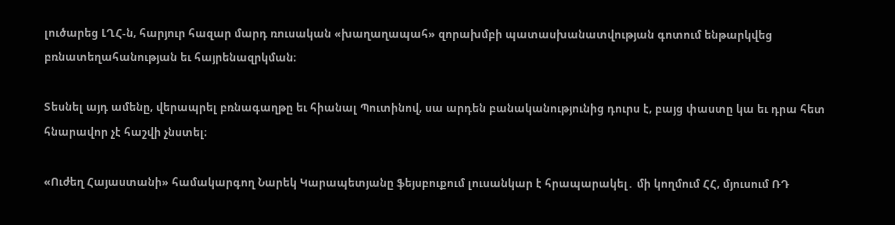լուծարեց ԼՂՀ‑ն, հարյուր հազար մարդ ռուսական «խաղաղապահ» զորախմբի պատասխանատվության գոտում ենթարկվեց բռնատեղահանության եւ հայրենազրկման։

Տեսնել այդ ամենը, վերապրել բռնագաղթը եւ հիանալ Պուտինով, սա արդեն բանականությունից դուրս է, բայց փաստը կա եւ դրա հետ հնարավոր չէ հաշվի չնստել։

«Ուժեղ Հայաստանի» համակարգող Նարեկ Կարապետյանը ֆեյսբուքում լուսանկար է հրապարակել․ մի կողմում ՀՀ, մյուսում ՌԴ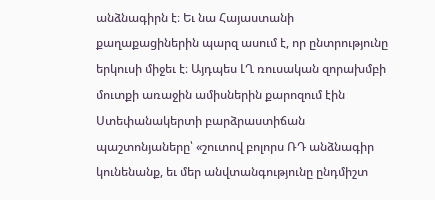անձնագիրն է։ Եւ նա Հայաստանի քաղաքացիներին պարզ ասում է, որ ընտրությունը երկուսի միջեւ է։ Այդպես ԼՂ ռուսական զորախմբի մուտքի առաջին ամիսներին քարոզում էին Ստեփանակերտի բարձրաստիճան պաշտոնյաները՝ «շուտով բոլորս ՌԴ անձնագիր կունենանք, եւ մեր անվտանգությունը ընդմիշտ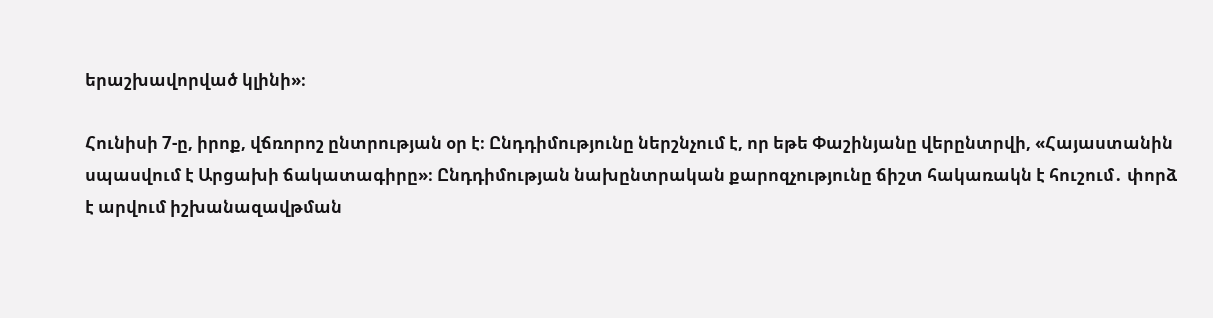երաշխավորված կլինի»։

Հունիսի 7‑ը, իրոք, վճռորոշ ընտրության օր է։ Ընդդիմությունը ներշնչում է, որ եթե Փաշինյանը վերընտրվի, «Հայաստանին սպասվում է Արցախի ճակատագիրը»։ Ընդդիմության նախընտրական քարոզչությունը ճիշտ հակառակն է հուշում․ փորձ է արվում իշխանազավթման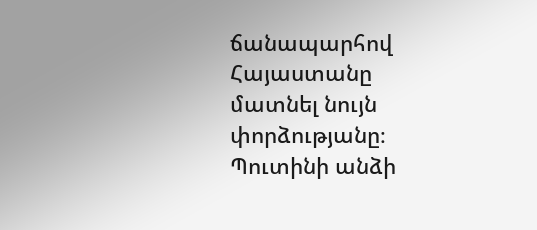ճանապարհով Հայաստանը մատնել նույն փորձությանը։ Պուտինի անձի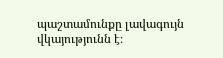պաշտամունքը լավագույն վկայությունն է։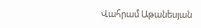Վահրամ Աթանեսյան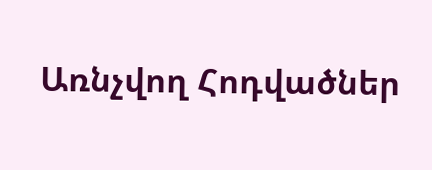Առնչվող Հոդվածներ